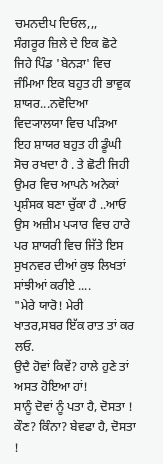ਚਮਨਦੀਪ ਦਿਓਲ,,,
ਸੰਗਰੂਰ ਜ਼ਿਲੇ ਦੇ ਇਕ ਛੋਟੇ ਜਿਹੇ ਪਿੰਡ 'ਬੇਨੜਾ' ਵਿਚ ਜੰਮਿਆ ਇਕ ਬਹੁਤ ਹੀ ਭਾਵੁਕ ਸ਼ਾਯਰ...ਨਵੋਦਿਆ ਵਿਦ੍ਯਾਲਯਾ ਵਿਚ ਪੜਿਆ ਇਹ ਸ਼ਾਯਰ ਬਹੁਤ ਹੀ ਡੂੰਘੀ ਸੋਚ ਰਖਦਾ ਹੈ . ਤੇ ਛੋਟੀ ਜਿਹੀ ਉਮਰ ਵਿਚ ਆਪਨੇ ਅਨੇਕਾਂ ਪ੍ਰਸ਼ੰਸਕ ਬਣਾ ਚੁੱਕਾ ਹੈ ..ਆਓ ਉਸ ਅਜ਼ੀਮ ਪ੍ਯਾਰ ਵਿਚ ਹਾਰੇ ਪਰ ਸ਼ਾਯਰੀ ਵਿਚ ਜਿੱਤੇ ਇਸ ਸੁਖਨਵਰ ਦੀਆਂ ਕੁਝ ਲਿਖਤਾਂ ਸਾਂਝੀਆਂ ਕਰੀਏ ....
"ਮੇਰੇ ਯਾਰੋ! ਮੇਰੀ ਖਾਤਰ,ਸਬਰ ਇੱਕ ਰਾਤ ਤਾਂ ਕਰ ਲਓ.
ਉਦੈ ਹੋਵਾਂ ਕਿਵੇਂ? ਹਾਲੇ ਹੁਣੇ ਤਾਂ ਅਸਤ ਹੋਇਆ ਹਾਂ!
ਸਾਨੂੰ ਦੋਵਾਂ ਨੂੰ ਪਤਾ ਹੈ, ਦੋਸਤਾ !
ਕੌਣ? ਕਿੰਨਾ? ਬੇਵਫਾ ਹੈ, ਦੋਸਤਾ !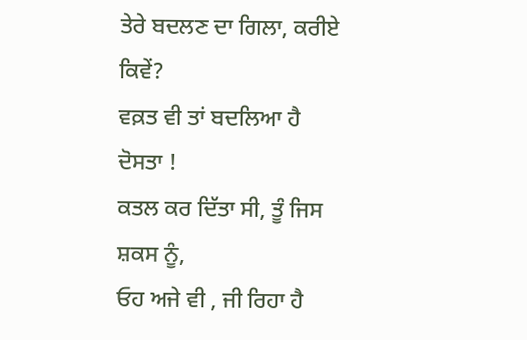ਤੇਰੇ ਬਦਲਣ ਦਾ ਗਿਲਾ, ਕਰੀਏ ਕਿਵੇਂ?
ਵਕ਼ਤ ਵੀ ਤਾਂ ਬਦਲਿਆ ਹੈ ਦੋਸਤਾ !
ਕਤਲ ਕਰ ਦਿੱਤਾ ਸੀ, ਤੂੰ ਜਿਸ ਸ਼ਕਸ ਨੂੰ,
ਓਹ ਅਜੇ ਵੀ , ਜੀ ਰਿਹਾ ਹੈ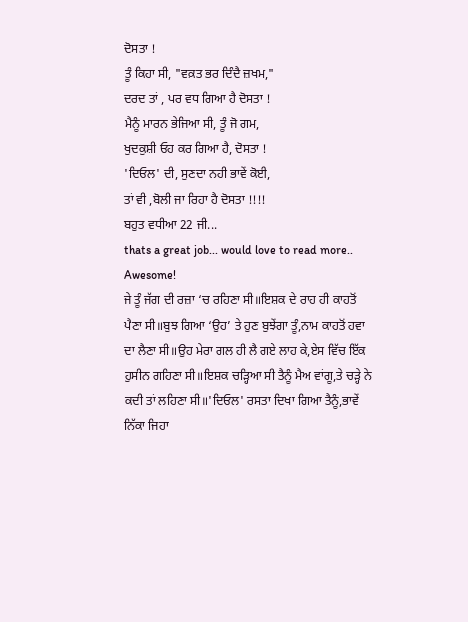ਦੋਸਤਾ !
ਤੂੰ ਕਿਹਾ ਸੀ, "ਵਕ਼ਤ ਭਰ ਦਿੰਦੈ ਜ਼ਖਮ,"
ਦਰਦ ਤਾਂ , ਪਰ ਵਧ ਗਿਆ ਹੈ ਦੋਸਤਾ !
ਮੈਨੂੰ ਮਾਰਨ ਭੇਜਿਆ ਸੀ, ਤੂੰ ਜੋ ਗਮ,
ਖੁਦਕੁਸ਼ੀ ਓਹ ਕਰ ਗਿਆ ਹੈ, ਦੋਸਤਾ !
'ਦਿਓਲ' ਦੀ, ਸੁਣਦਾ ਨਹੀ ਭਾਵੇਂ ਕੋਈ,
ਤਾਂ ਵੀ ,ਬੋਲੀ ਜਾ ਰਿਹਾ ਹੈ ਦੋਸਤਾ !!!!
ਬਹੁਤ ਵਧੀਆ 22 ਜੀ...
thats a great job... would love to read more..
Awesome!
ਜੇ ਤੂੰ ਜੱਗ ਦੀ ਰਜ਼ਾ ‘ਚ ਰਹਿਣਾ ਸੀ॥ਇਸ਼ਕ ਦੇ ਰਾਹ ਹੀ ਕਾਹਤੋਂ ਪੈਣਾ ਸੀ॥ਬੁਝ ਗਿਆ ‘ਉਹ’ ਤੇ ਹੁਣ ਬੁਝੇਂਗਾ ਤੂੰ,ਨਾਮ ਕਾਹਤੋਂ ਹਵਾ ਦਾ ਲੈਣਾ ਸੀ॥ਉਹ ਮੇਰਾ ਗਲ ਹੀ ਲੈ ਗਏ ਲਾਹ ਕੇ,ਏਸ ਵਿੱਚ ਇੱਕ ਹੁਸੀਨ ਗਹਿਣਾ ਸੀ॥ਇਸ਼ਕ ਚੜ੍ਹਿਆ ਸੀ ਤੈਨੂੰ ਮੈਅ ਵਾਂਗੂ,ਤੇ ਚੜ੍ਹੇ ਨੇ ਕਦੀ ਤਾਂ ਲਹਿਣਾ ਸੀ॥'ਦਿਓਲ' ਰਸਤਾ ਦਿਖਾ ਗਿਆ ਤੈਨੂੰ,ਭਾਵੇਂ ਨਿੱਕਾ ਜਿਹਾ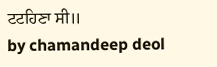ਟਟਹਿਣਾ ਸੀ॥
by chamandeep deol